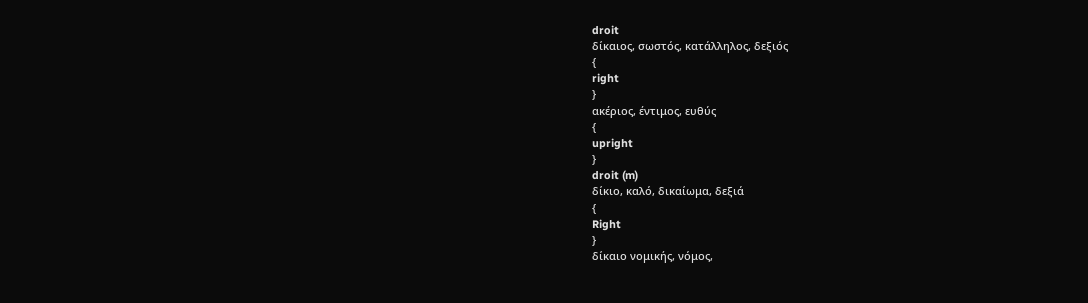droit
δίκαιος, σωστός, κατάλληλος, δεξιός
{
right
}
ακέριος, έντιμος, ευθύς
{
upright
}
droit (m)
δίκιο, καλό, δικαίωμα, δεξιά
{
Right
}
δίκαιο νομικής, νόμος,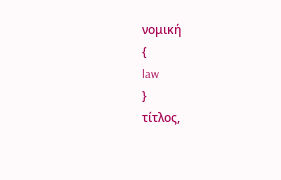νομική
{
law
}
τίτλος,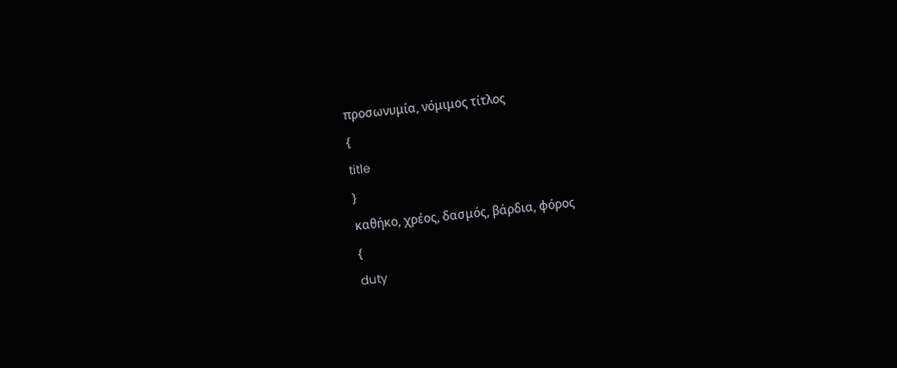προσωνυμία, νόμιμος τίτλος
{
title
}
καθήκο, χρέος, δασμός, βάρδια, φόρος
{
duty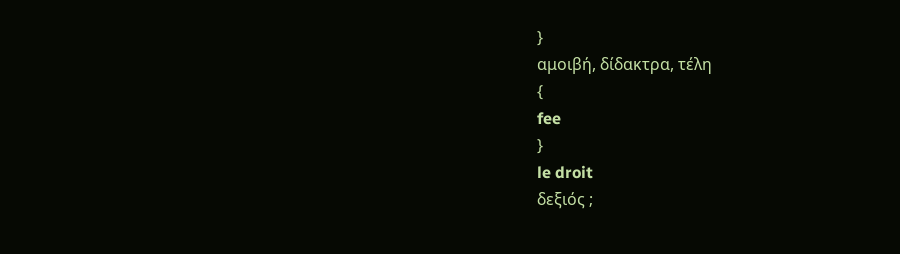}
αμοιβή, δίδακτρα, τέλη
{
fee
}
le droit
δεξιός ;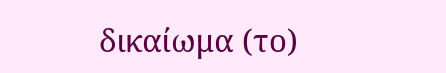δικαίωμα (το)